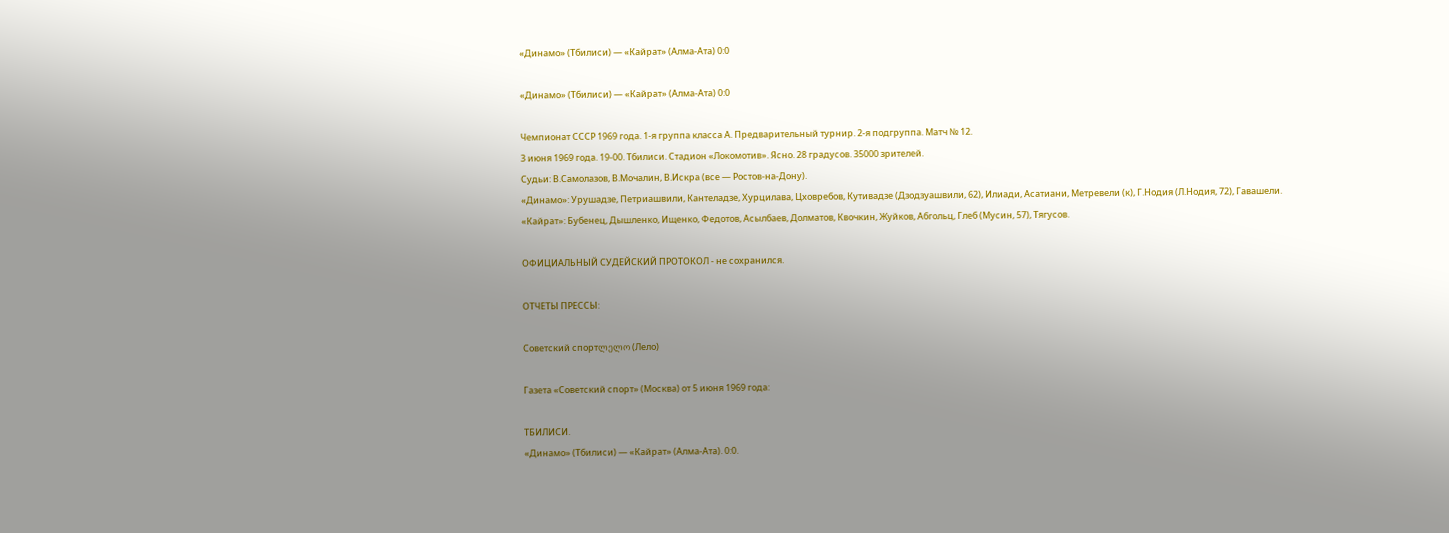«Динамо» (Тбилиси) — «Кайрат» (Алма-Ата) 0:0

«Динамо» (Тбилиси) — «Кайрат» (Алма-Ата) 0:0

Чемпионат СССР 1969 года. 1-я группа класса А. Предварительный турнир. 2-я подгруппа. Матч № 12.
3 июня 1969 года. 19-00. Тбилиси. Стадион «Локомотив». Ясно. 28 градусов. 35000 зрителей.
Судьи: В.Самолазов, В.Мочалин, В.Искра (все — Ростов-на-Дону).
«Динамо»: Урушадзе, Петриашвили, Кантеладзе, Хурцилава, Цховребов, Кутивадзе (Дзодзуашвили, 62), Илиади, Асатиани, Метревели (к), Г.Нодия (Л.Нодия, 72), Гавашели.
«Кайрат»: Бубенец, Дышленко, Ищенко, Федотов, Асылбаев, Долматов, Квочкин, Жуйков, Абгольц, Глеб (Мусин, 57), Тягусов.

ОФИЦИАЛЬНЫЙ СУДЕЙСКИЙ ПРОТОКОЛ - не сохранился.

ОТЧЕТЫ ПРЕССЫ:

Советский спортლელო (Лело)

Газета «Советский спорт» (Москва) от 5 июня 1969 года:

ТБИЛИСИ.
«Динамо» (Тбилиси) — «Кайрат» (Алма-Ата). 0:0.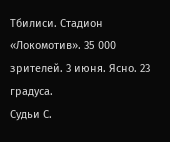Тбилиси. Стадион «Локомотив». 35 000 зрителей. 3 июня. Ясно. 23 градуса.
Судьи С.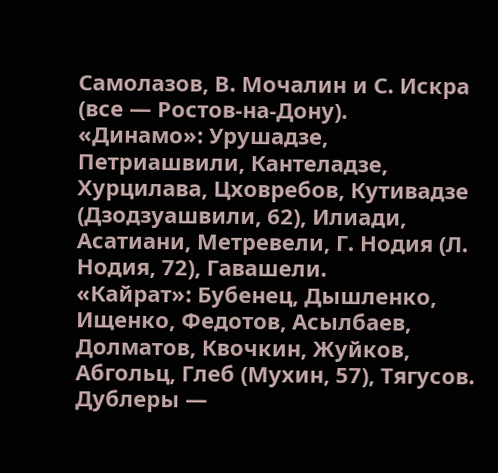Самолазов, В. Мочалин и С. Искра (все — Ростов-на-Дону).
«Динамо»: Урушадзе, Петриашвили, Кантеладзе, Хурцилава, Цховребов, Кутивадзе (Дзодзуашвили, 62), Илиади, Асатиани, Метревели, Г. Нодия (Л. Нодия, 72), Гавашели.
«Кайрат»: Бубенец, Дышленко, Ищенко, Федотов, Асылбаев, Долматов, Квочкин, Жуйков, Абгольц, Глеб (Мухин, 57), Тягусов.
Дублеры —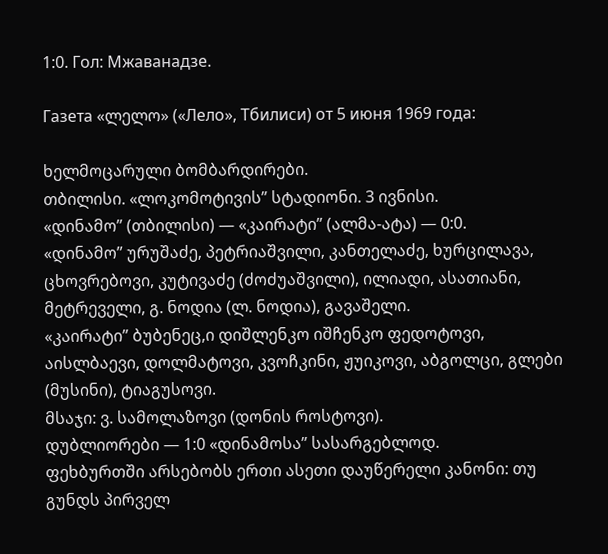1:0. Гол: Мжаванадзе.

Газета «ლელო» («Лело», Тбилиси) от 5 июня 1969 года:

ხელმოცარული ბომბარდირები.
თბილისი. «ლოკომოტივის” სტადიონი. 3 ივნისი.
«დინამო” (თბილისი) — «კაირატი” (ალმა-ატა) — 0:0.
«დინამო” ურუშაძე, პეტრიაშვილი, კანთელაძე, ხურცილავა, ცხოვრებოვი, კუტივაძე (ძოძუაშვილი), ილიადი, ასათიანი, მეტრეველი, გ. ნოდია (ლ. ნოდია), გავაშელი.
«კაირატი” ბუბენეც,ი დიშლენკო იშჩენკო ფედოტოვი, აისლბაევი, დოლმატოვი, კვოჩკინი, ჟუიკოვი, აბგოლცი, გლები (მუსინი), ტიაგუსოვი.
მსაჯი: ვ. სამოლაზოვი (დონის როსტოვი).
დუბლიორები — 1:0 «დინამოსა” სასარგებლოდ.
ფეხბურთში არსებობს ერთი ასეთი დაუწერელი კანონი: თუ გუნდს პირველ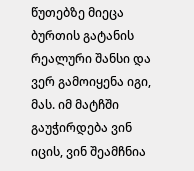წუთებზე მიეცა ბურთის გატანის რეალური შანსი და ვერ გამოიყენა იგი, მას. იმ მატჩში გაუჭირდება ვინ იცის, ვინ შეამჩნია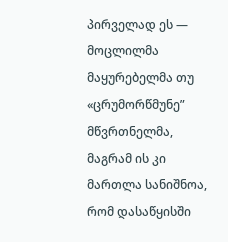პირველად ეს — მოცლილმა მაყურებელმა თუ «ცრუმორწმუნე” მწვრთნელმა, მაგრამ ის კი მართლა სანიშნოა, რომ დასაწყისში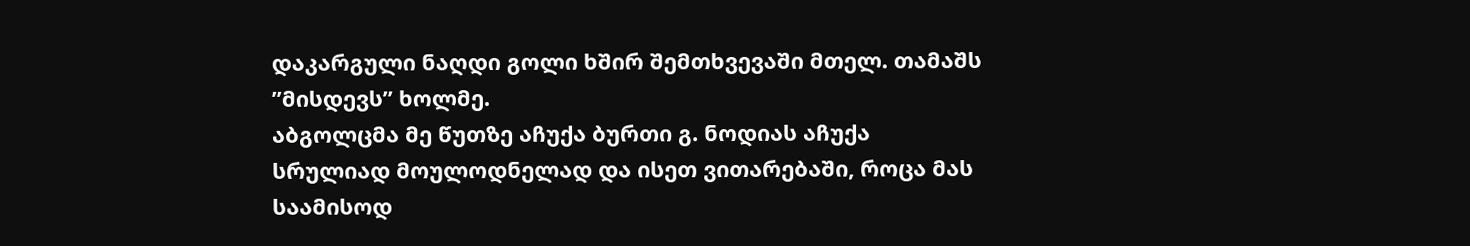დაკარგული ნაღდი გოლი ხშირ შემთხვევაში მთელ. თამაშს ”მისდევს” ხოლმე.
აბგოლცმა მე წუთზე აჩუქა ბურთი გ. ნოდიას აჩუქა სრულიად მოულოდნელად და ისეთ ვითარებაში, როცა მას საამისოდ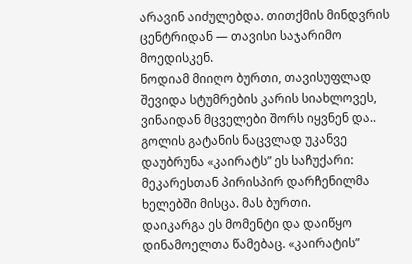არავინ აიძულებდა. თითქმის მინდვრის ცენტრიდან — თავისი საჯარიმო მოედისკენ.
ნოდიამ მიიღო ბურთი, თავისუფლად შევიდა სტუმრების კარის სიახლოვეს, ვინაიდან მცველები შორს იყვნენ და.. გოლის გატანის ნაცვლად უკანვე დაუბრუნა «კაირატს” ეს საჩუქარი: მეკარესთან პირისპირ დარჩენილმა ხელებში მისცა. მას ბურთი.
დაიკარგა ეს მომენტი და დაიწყო დინამოელთა წამებაც. «კაირატის”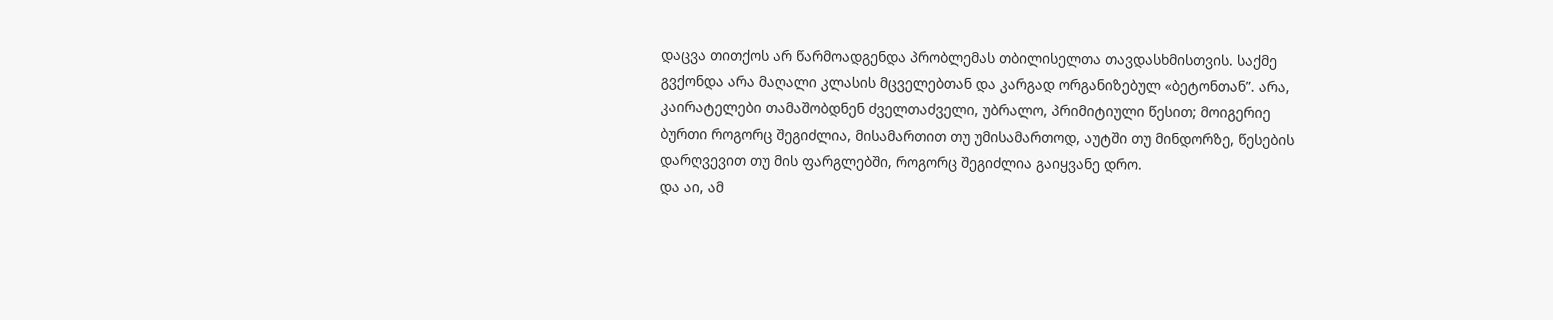დაცვა თითქოს არ წარმოადგენდა პრობლემას თბილისელთა თავდასხმისთვის. საქმე გვქონდა არა მაღალი კლასის მცველებთან და კარგად ორგანიზებულ «ბეტონთან”. არა, კაირატელები თამაშობდნენ ძველთაძველი, უბრალო, პრიმიტიული წესით; მოიგერიე ბურთი როგორც შეგიძლია, მისამართით თუ უმისამართოდ, აუტში თუ მინდორზე, წესების დარღვევით თუ მის ფარგლებში, როგორც შეგიძლია გაიყვანე დრო.
და აი, ამ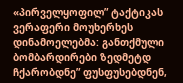«პირველყოფილ” ტაქტიკას ვერაფერი მოუხერხეს დინამოელებმა: განთქმული ბომბარდირები ზედმეტდ ჩქარობდნე” ფუსფუსებდნენ,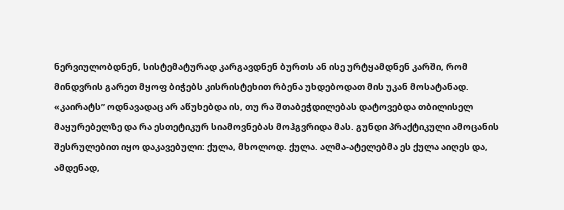ნერვიულობდნენ, სისტემატურად კარგავდნენ ბურთს ან ისე ურტყამდნენ კარში, რომ მინდვრის გარეთ მყოფ ბიჭებს კისრისტეხით რბენა უხდებოდათ მის უკან მოსატანად.
«კაირატს” ოდნავადაც არ აწუხებდა ის, თუ რა შთაბეჭდილებას დატოვებდა თბილისელ მაყურებელზე და რა ესთეტიკურ სიამოვნებას მოჰგვრიდა მას. გუნდი პრაქტიკული ამოცანის შესრულებით იყო დაკავებული: ქულა, მხოლოდ. ქულა. ალმა-ატელებმა ეს ქულა აიღეს და, ამდენად,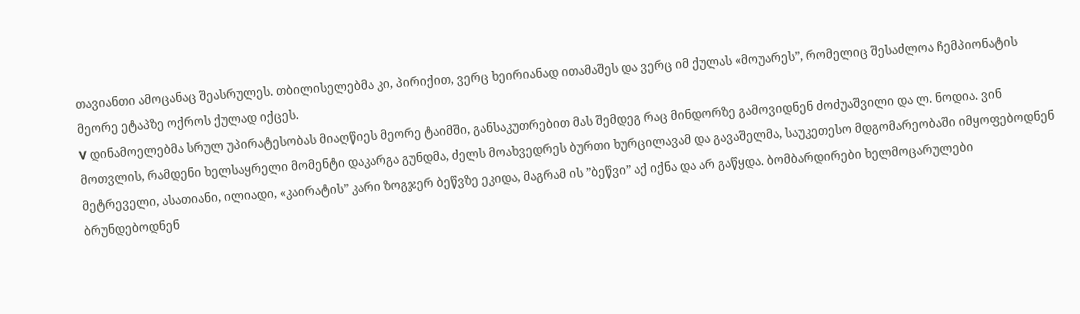თავიანთი ამოცანაც შეასრულეს. თბილისელებმა კი, პირიქით, ვერც ხეირიანად ითამაშეს და ვერც იმ ქულას «მოუარეს”, რომელიც შესაძლოა ჩემპიონატის მეორე ეტაპზე ოქროს ქულად იქცეს.
V დინამოელებმა სრულ უპირატესობას მიაღწიეს მეორე ტაიმში, განსაკუთრებით მას შემდეგ რაც მინდორზე გამოვიდნენ ძოძუაშვილი და ლ. ნოდია. ვინ მოთვლის, რამდენი ხელსაყრელი მომენტი დაკარგა გუნდმა, ძელს მოახვედრეს ბურთი ხურცილავამ და გავაშელმა, საუკეთესო მდგომარეობაში იმყოფებოდნენ მეტრეველი, ასათიანი, ილიადი, «კაირატის” კარი ზოგჯერ ბეწვზე ეკიდა, მაგრამ ის ”ბეწვი” აქ იქნა და არ გაწყდა. ბომბარდირები ხელმოცარულები ბრუნდებოდნენ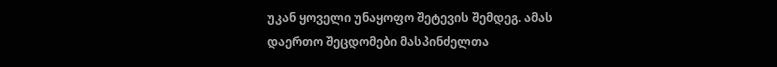უკან ყოველი უნაყოფო შეტევის შემდეგ. ამას დაერთო შეცდომები მასპინძელთა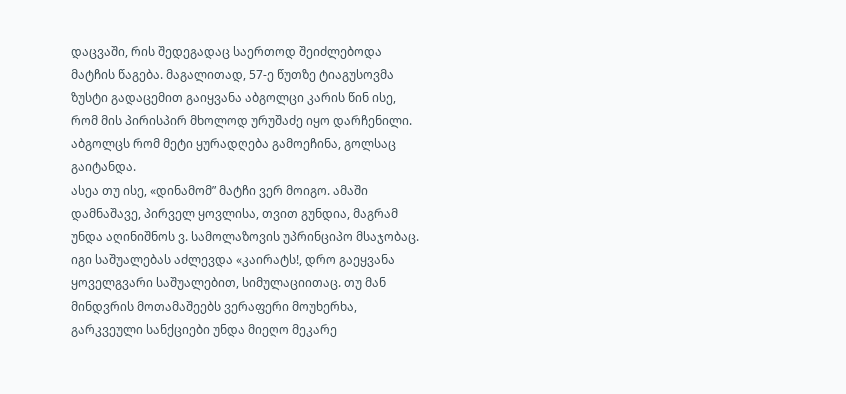დაცვაში, რის შედეგადაც საერთოდ შეიძლებოდა მატჩის წაგება. მაგალითად, 57-ე წუთზე ტიაგუსოვმა ზუსტი გადაცემით გაიყვანა აბგოლცი კარის წინ ისე, რომ მის პირისპირ მხოლოდ ურუშაძე იყო დარჩენილი. აბგოლცს რომ მეტი ყურადღება გამოეჩინა, გოლსაც გაიტანდა.
ასეა თუ ისე, «დინამომ” მატჩი ვერ მოიგო. ამაში დამნაშავე, პირველ ყოვლისა, თვით გუნდია, მაგრამ უნდა აღინიშნოს ვ. სამოლაზოვის უპრინციპო მსაჯობაც. იგი საშუალებას აძლევდა «კაირატს!, დრო გაეყვანა ყოველგვარი საშუალებით, სიმულაციითაც. თუ მან მინდვრის მოთამაშეებს ვერაფერი მოუხერხა, გარკვეული სანქციები უნდა მიეღო მეკარე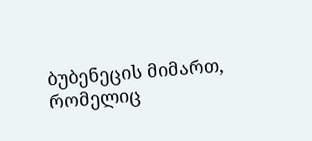ბუბენეცის მიმართ, რომელიც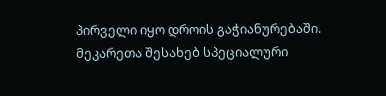პირველი იყო დროის გაჭიანურებაში. მეკარეთა შესახებ სპეციალური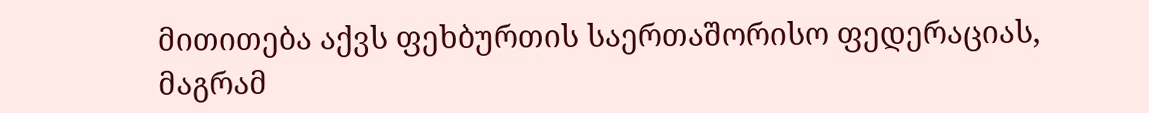მითითება აქვს ფეხბურთის საერთაშორისო ფედერაციას, მაგრამ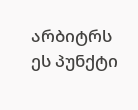არბიტრს ეს პუნქტი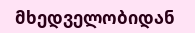მხედველობიდან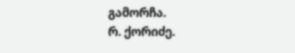გამორჩა.
რ. ქორიძე.